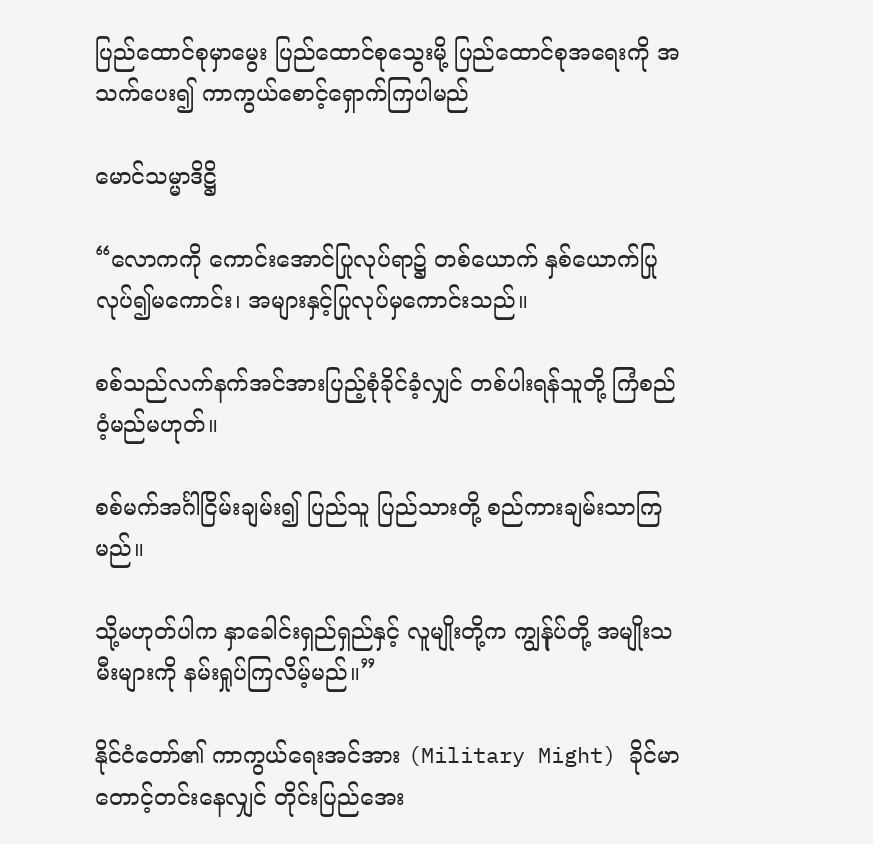ပြည်ထောင်စုမှာမွေး ပြည်ထောင်စုသွေးမို့ ပြည်ထောင်စုအရေးကို အသက်ပေး၍ ကာကွယ်စောင့်ရှောက်ကြပါမည်

မောင်သမ္မာဒိဋ္ဌိ

“လောကကို ကောင်းအောင်ပြုလုပ်ရာ၌ တစ်ယောက် နှစ်ယောက်ပြုလုပ်၍မကောင်း၊ အများနှင့်ပြုလုပ်မှကောင်းသည်။

စစ်သည်လက်နက်အင်အားပြည့်စုံခိုင်ခံ့လျှင် တစ်ပါးရန်သူတို့ ကြံစည်ဝံ့မည်မဟုတ်။

စစ်မက်အင်္ဂါငြိမ်းချမ်း၍ ပြည်သူ ပြည်သားတို့ စည်ကားချမ်းသာကြမည်။

သို့မဟုတ်ပါက နှာခေါင်းရှည်ရှည်နှင့် လူမျိုးတို့က ကျွန်ုပ်တို့ အမျိုးသမီးများကို နမ်းရှုပ်ကြလိမ့်မည်။”

နိုင်ငံတော်၏ ကာကွယ်ရေးအင်အား (Military Might) ခိုင်မာတောင့်တင်းနေလျှင် တိုင်းပြည်အေး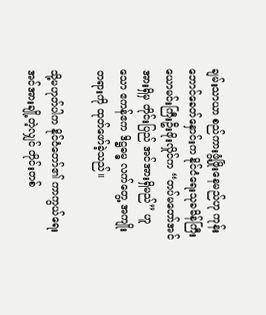ချမ်းသာယာ စည်ကားဖွံ့ဖြိုးနေမည်ဟု ကုန်းဘောင်ခေတ်နှောင်းက နိုင်ငံရေးသုခမိန်ကြီး ယောမင်းကြီးဦးဖိုးလှိုင်က “တပ်မတော်အင်အားရှိမှ တိုင်းပြည် အင်အားရှိမည်” ဟူသော ဧကန်ဧက ဒိဋ္ဌဓမ္ဓ လက်တွေ့ အကျိုးတရားကို ထုတ်ဖော်ခဲ့သည်။

သို့မဟုတ်ပါက နိုင်ငံတော်၏ ကာကွယ်ရေးအင်အားချို့တဲ့လျှင် တိုင်းတစ်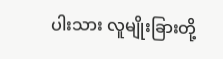ပါးသား လူမျိုးခြားတို့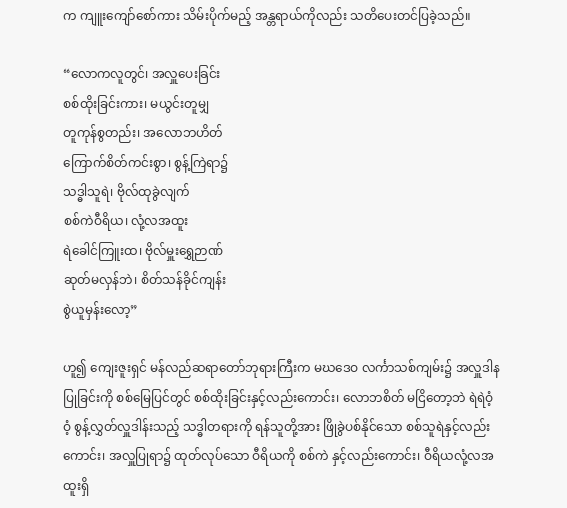က ကျူးကျော်စော်ကား သိမ်းပိုက်မည့် အန္တရာယ်ကိုလည်း သတိပေးတင်ပြခဲ့သည်။

“လောကလူတွင်၊ အလှူပေးခြင်း
စစ်ထိုးခြင်းကား၊ မယွင်းတူမျှ
တူကုန်စွတည်း၊ အလောဘဟိတ်
ကြောက်စိတ်ကင်းစွာ၊ စွန့်ကြဲရာ၌
သဒ္ဓါသူရဲ၊ ဗိုလ်ထုခွဲလျက်
စစ်ကဲဝီရိယ၊ လုံ့လအထူး
ရဲခေါင်ကြူးထ၊ ဗိုလ်မှူးရွှေဉာဏ်
ဆုတ်မလှန်ဘဲ၊ စိတ်သန်ခိုင်ကျန်း
စွဲယူမှန်းလော့”

ဟူ၍ ကျေးဇူးရှင် မန်လည်ဆရာတော်ဘုရားကြီးက မဃဒေဝ လင်္ကာသစ်ကျမ်း၌ အလှူဒါနပြုခြင်းကို စစ်မြေပြင်တွင် စစ်ထိုးခြင်းနှင့်လည်းကောင်း၊ လောဘစိတ် မငြိတော့ဘဲ ရဲရဲဝံ့ဝံ့ စွန့်လွှတ်လှူဒါန်းသည့် သဒ္ဓါတရားကို ရန်သူတို့အား ဖြိုခွဲပစ်နိုင်သော စစ်သူရဲနှင့်လည်းကောင်း၊ အလှူပြုရာ၌ ထုတ်လုပ်သော ဝီရိယကို စစ်ကဲ နှင့်လည်းကောင်း၊ ဝီရိယလုံ့လအထူးရှိ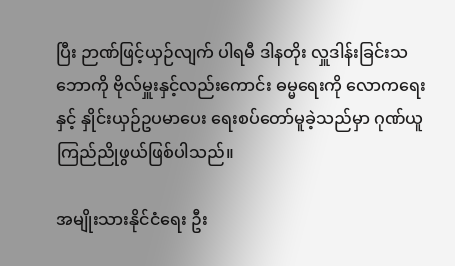ပြီး ဉာဏ်ဖြင့်ယှဉ်လျက် ပါရမီ ဒါနတိုး လှူဒါန်းခြင်းသဘောကို ဗိုလ်မှူးနှင့်လည်းကောင်း ဓမ္မရေးကို လောကရေးနှင့် နှိုင်းယှဉ်ဥပမာပေး ရေးစပ်တော်မူခဲ့သည်မှာ ဂုဏ်ယူကြည်ညိုဖွယ်ဖြစ်ပါသည်။

အမျိုးသားနိုင်ငံရေး ဦး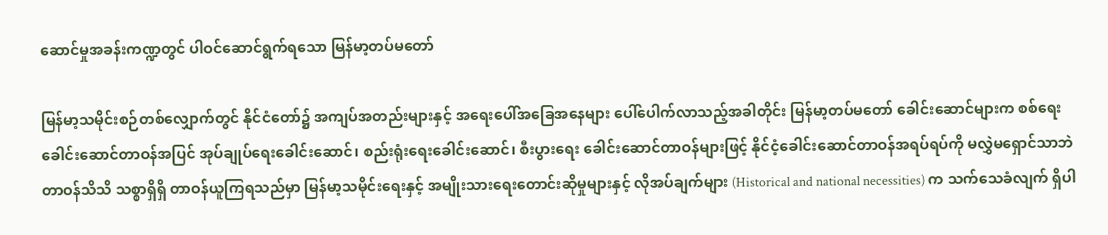ဆောင်မှုအခန်းကဏ္ဍတွင် ပါဝင်ဆောင်ရွက်ရသော မြန်မာ့တပ်မတော်

မြန်မာ့သမိုင်းစဉ်တစ်လျှောက်တွင် နိုင်ငံတော်၌ အကျပ်အတည်းများနှင့် အရေးပေါ်အခြေအနေများ ပေါ်ပေါက်လာသည့်အခါတိုင်း မြန်မာ့တပ်မတော် ခေါင်းဆောင်များက စစ်ရေးခေါင်းဆောင်တာဝန်အပြင် အုပ်ချုပ်ရေးခေါင်းဆောင်၊ စည်းရုံးရေးခေါင်းဆောင်၊ စီးပွားရေး ခေါင်းဆောင်တာဝန်များဖြင့် နိုင်ငံ့ခေါင်းဆောင်တာဝန်အရပ်ရပ်ကို မလွှဲမရှောင်သာဘဲ တာဝန်သိသိ သစ္စာရှိရှိ တာဝန်ယူကြရသည်မှာ မြန်မာ့သမိုင်းရေးနှင့် အမျိုးသားရေးတောင်းဆိုမှုများနှင့် လိုအပ်ချက်များ (Historical and national necessities) က သက်သေခံလျက် ရှိပါ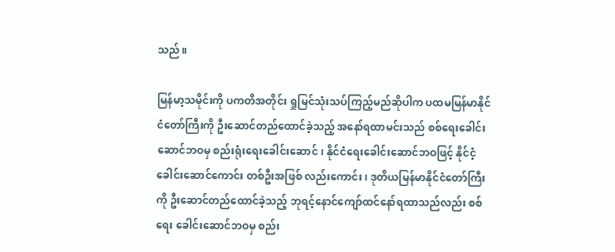သည်။

မြန်မာ့သမိုင်းကို ပကတိအတိုင်း ရှုမြင်သုံးသပ်ကြည့်မည်ဆိုပါက ပထမမြန်မာနိုင်ငံတော်ကြီးကို ဦးဆောင်တည်ထောင်ခဲ့သည့် အနော်ရထာမင်းသည် စစ်ရေးခေါင်းဆောင်ဘဝမှ စည်းရုံးရေးခေါင်းဆောင်၊ နိုင်ငံရေးခေါင်းဆောင်ဘဝဖြင့် နိုင်ငံ့ခေါင်းဆောင်ကောင်း တစ်ဦးအဖြစ် လည်းကောင်း၊ ဒုတိယမြန်မာနိုင်ငံတော်ကြီးကို ဦးဆောင်တည်ထောင်ခဲ့သည့် ဘုရင့်နောင်ကျော်ထင်နော်ရထာသည်လည်း စစ်ရေး ခေါင်းဆောင်ဘဝမှ စည်း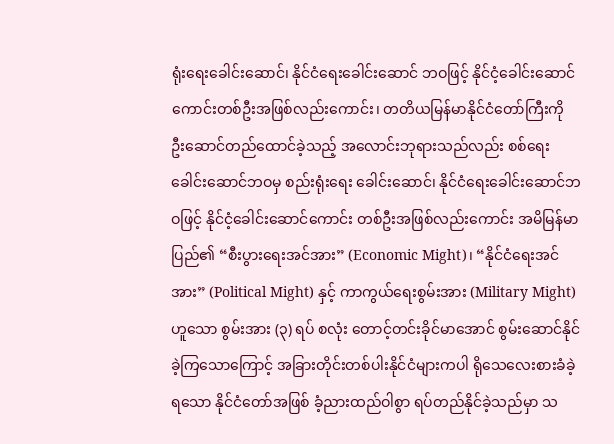ရုံးရေးခေါင်းဆောင်၊ နိုင်ငံရေးခေါင်းဆောင် ဘဝဖြင့် နိုင်ငံ့ခေါင်းဆောင်ကောင်းတစ်ဦးအဖြစ်လည်းကောင်း၊ တတိယမြန်မာနိုင်ငံတော်ကြီးကို ဦးဆောင်တည်ထောင်ခဲ့သည့် အလောင်းဘုရားသည်လည်း စစ်ရေးခေါင်းဆောင်ဘဝမှ စည်းရုံးရေး ခေါင်းဆောင်၊ နိုင်ငံရေးခေါင်းဆောင်ဘဝဖြင့် နိုင်ငံ့ခေါင်းဆောင်ကောင်း တစ်ဦးအဖြစ်လည်းကောင်း အမိမြန်မာပြည်၏ “စီးပွားရေးအင်အား” (Economic Might)၊ “နိုင်ငံရေးအင်အား” (Political Might) နှင့် ကာကွယ်ရေးစွမ်းအား (Military Might) ဟူသော စွမ်းအား (၃) ရပ် စလုံး တောင့်တင်းခိုင်မာအောင် စွမ်းဆောင်နိုင်ခဲ့ကြသောကြောင့် အခြားတိုင်းတစ်ပါးနိုင်ငံများကပါ ရိုသေလေးစားခံခဲ့ရသော နိုင်ငံတော်အဖြစ် ခံ့ညားထည်ဝါစွာ ရပ်တည်နိုင်ခဲ့သည်မှာ သ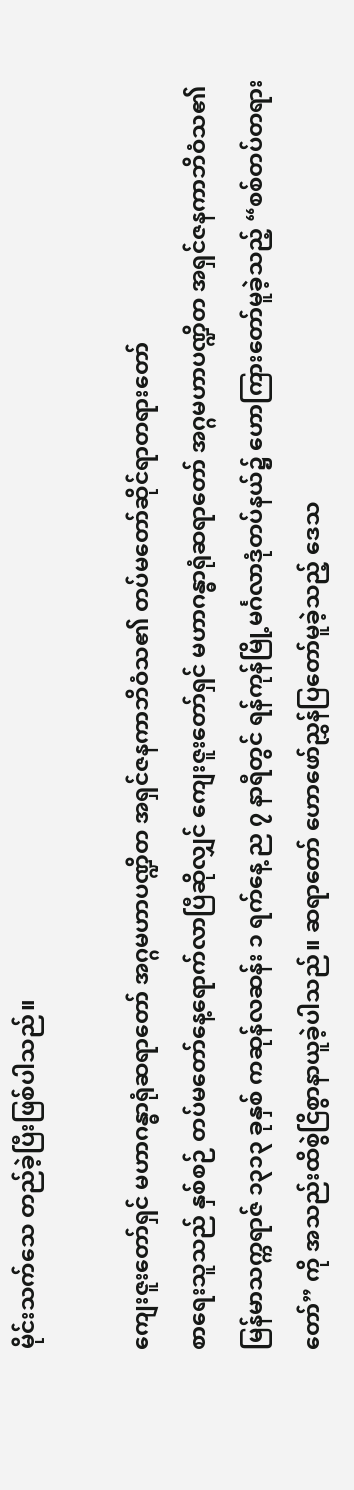မိုင်းသက်သေ တည်ခဲ့ပြီးဖြစ်ပါသည်။

ကျေးဇူးတော်ရှင် မဟာဂန္ဓာရုံဆရာတော် အဂ္ဂမဟာပဏ္ဍိတ အရှင်ဇနကာဘိဝံသ၏ တပ်မတော်ဆိုင်ရာတရားတော်
စာရေးသူသည် နှစ်စဉ် တပ်မတော်နေ့ရောက်လာပြီဆိုလျှင် ကျေးဇူးတော်ရှင် မဟာဂန္ဓာရုံဆရာတော် အဂ္ဂမဟာပဏ္ဍိတ အရှင်ဇနကာဘိဝံသ၏ မြန်မာသက္ကရာဇ် ၁၃၁၃ ခုနှစ် ကဆုန်လဆန်း ၁ ရက်နေ့ ည ၇ နာရီတွင် ရန်ကုန်မြို့မင်္ဂလာဒုံတပ်နယ်၌ ဟောကြားတော်မူခဲ့သည့် “စစ်တပ်တရားတော်” ကို အသည်းထိစွဲငြိစွာနာယူခဲ့ပါသည်။ ဆရာတော် ဟောဖော်ညွှန်ပြတော်မူခဲ့သည့် ဒေသ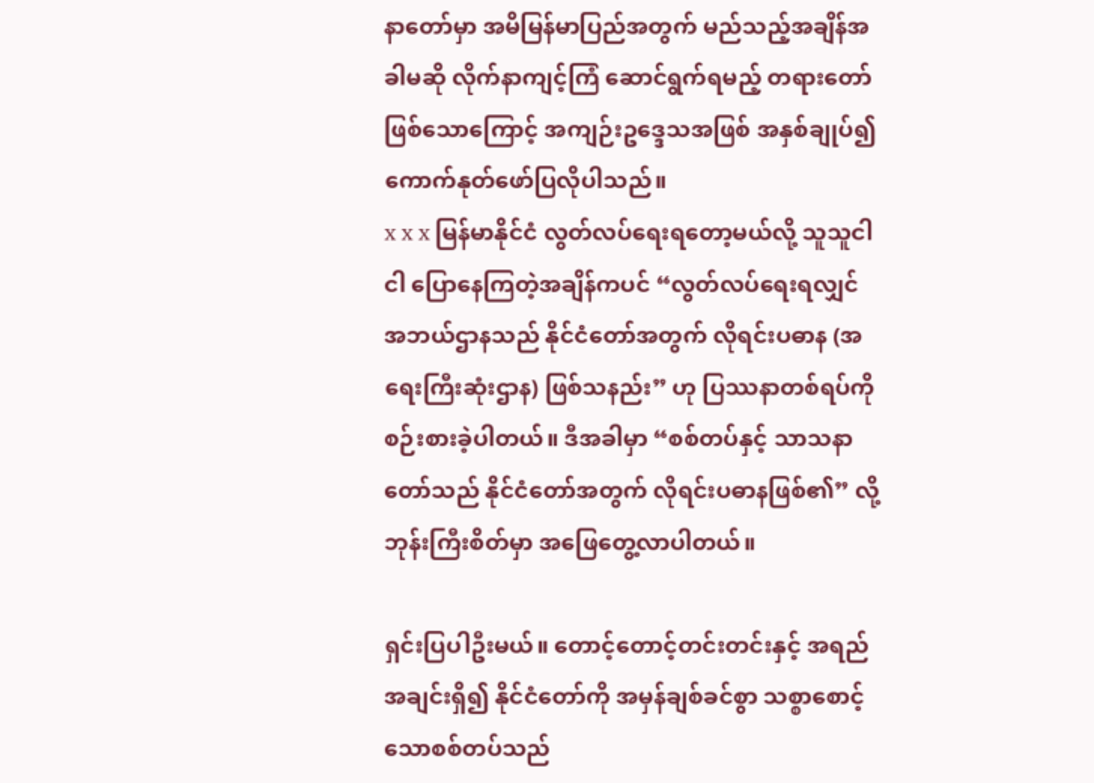နာတော်မှာ အမိမြန်မာပြည်အတွက် မည်သည့်အချိန်အခါမဆို လိုက်နာကျင့်ကြံ ဆောင်ရွက်ရမည့် တရားတော်ဖြစ်သောကြောင့် အကျဉ်းဥဒ္ဒေသအဖြစ် အနှစ်ချုပ်၍ ကောက်နုတ်ဖော်ပြလိုပါသည်။
x x x မြန်မာနိုင်ငံ လွတ်လပ်ရေးရတော့မယ်လို့ သူသူငါငါ ပြောနေကြတဲ့အချိန်ကပင် “လွတ်လပ်ရေးရလျှင် အဘယ်ဌာနသည် နိုင်ငံတော်အတွက် လိုရင်းပဓာန (အရေးကြီးဆုံးဌာန) ဖြစ်သနည်း” ဟု ပြဿနာတစ်ရပ်ကို စဉ်းစားခဲ့ပါတယ်။ ဒီအခါမှာ “စစ်တပ်နှင့် သာသနာတော်သည် နိုင်ငံတော်အတွက် လိုရင်းပဓာနဖြစ်၏” လို့ ဘုန်းကြီးစိတ်မှာ အဖြေတွေ့လာပါတယ်။

ရှင်းပြပါဦးမယ်။ တောင့်တောင့်တင်းတင်းနှင့် အရည်အချင်းရှိ၍ နိုင်ငံတော်ကို အမှန်ချစ်ခင်စွာ သစ္စာစောင့်သောစစ်တပ်သည်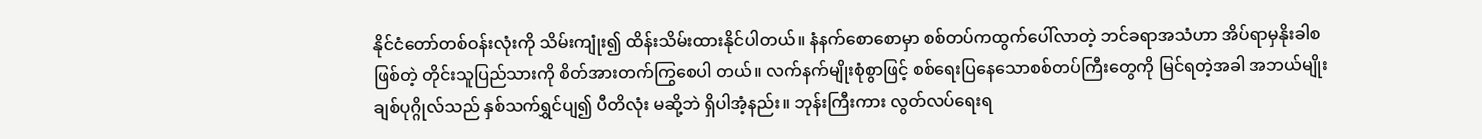နိုင်ငံတော်တစ်ဝန်းလုံးကို သိမ်းကျုံး၍ ထိန်းသိမ်းထားနိုင်ပါတယ်။ နံနက်စောစောမှာ စစ်တပ်ကထွက်ပေါ်လာတဲ့ ဘင်ခရာအသံဟာ အိပ်ရာမှနိုးခါစဖြစ်တဲ့ တိုင်းသူပြည်သားကို စိတ်အားတက်ကြွစေပါ တယ်။ လက်နက်မျိုးစုံစွာဖြင့် စစ်ရေးပြနေသောစစ်တပ်ကြီးတွေကို မြင်ရတဲ့အခါ အဘယ်မျိုးချစ်ပုဂ္ဂိုလ်သည် နှစ်သက်ရွှင်ပျ၍ ပီတိလုံး မဆို့ဘဲ ရှိပါအံ့နည်း။ ဘုန်းကြီးကား လွတ်လပ်ရေးရ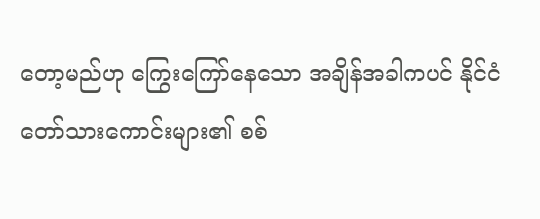တော့မည်ဟု ကြွေးကြော်နေသော အချိန်အခါကပင် နိုင်ငံတော်သားကောင်းများ၏ စစ်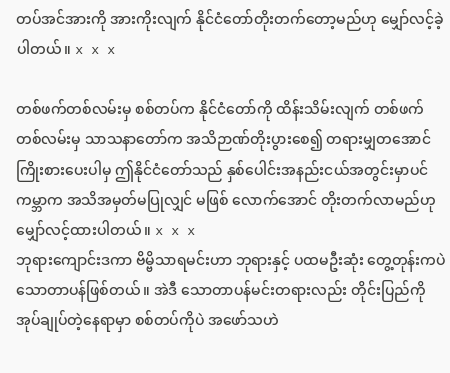တပ်အင်အားကို အားကိုးလျက် နိုင်ငံတော်တိုးတက်တော့မည်ဟု မျှော်လင့်ခဲ့ပါတယ်။ x x x

တစ်ဖက်တစ်လမ်းမှ စစ်တပ်က နိုင်ငံတော်ကို ထိန်းသိမ်းလျက် တစ်ဖက်တစ်လမ်းမှ သာသနာတော်က အသိဉာဏ်တိုးပွားစေ၍ တရားမျှတအောင် ကြိုးစားပေးပါမှ ဤနိုင်ငံတော်သည် နှစ်ပေါင်းအနည်းငယ်အတွင်းမှာပင် ကမ္ဘာက အသိအမှတ်မပြုလျှင် မဖြစ် လောက်အောင် တိုးတက်လာမည်ဟု မျှော်လင့်ထားပါတယ်။ x x x
ဘုရားကျောင်းဒကာ ဗိမ္ဗိသာရမင်းဟာ ဘုရားနှင့် ပထမဦးဆုံး တွေ့တုန်းကပဲ သောတာပန်ဖြစ်တယ်။ အဲဒီ သောတာပန်မင်းတရားလည်း တိုင်းပြည်ကို အုပ်ချုပ်တဲ့နေရာမှာ စစ်တပ်ကိုပဲ အဖော်သဟဲ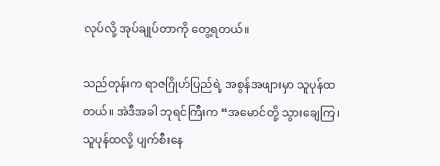လုပ်လို့ အုပ်ချုပ်တာကို တွေ့ရတယ်။

သည်တုန်းက ရာဇဂြိုဟ်ပြည်ရဲ့ အစွန်အဖျားမှာ သူပုန်ထတယ်။ အဲဒီအခါ ဘုရင်ကြီးက “အမောင်တို့ သွားချေကြ၊ သူပုန်ထလို့ ပျက်စီးနေ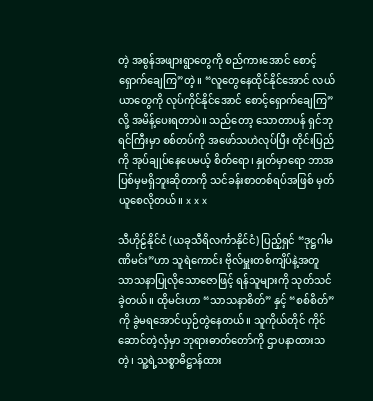တဲ့ အစွန်အဖျားရွာတွေကို စည်ကားအောင် စောင့်ရှောက်ချေကြ”တဲ့။ “လူတွေနေထိုင်နိုင်အောင် လယ်ယာတွေကို လုပ်ကိုင်နိုင်အောင် စောင့်ရှောက်ချေကြ” လို့ အမိန့်ပေးရတာပဲ။ သည်တော့ သောတာပန် ရှင်ဘုရင်ကြီးမှာ စစ်တပ်ကို အဖော်သဟဲလုပ်ပြီး တိုင်းပြည်ကို အုပ်ချုပ်နေပေမယ့် စိတ်ရော၊ နှုတ်မှာရော ဘာအပြစ်မှမရှိဘူးဆိုတာကို သင်ခန်းစာတစ်ရပ်အဖြစ် မှတ်ယူစေလိုတယ်။ x x x

သီဟိုဠ်နိုင်ငံ (ယခုသီရိလင်္ကာနိုင်ငံ) ပြည့်ရှင် “ဒုဋ္ဌဂါမဏိမင်း”ဟာ သူရဲကောင်း ဗိုလ်မှူးတစ်ကျိပ်နဲ့အတူ သာသနာပြုလိုသောဇောဖြင့် ရန်သူများကို သုတ်သင်ခဲ့တယ်။ ထိုမင်းဟာ “သာသနာစိတ်” နှင့် “စစ်စိတ်” ကို ခွဲမရအောင်ယှဉ်တွဲနေတယ်။ သူကိုယ်တိုင် ကိုင်ဆောင်တဲ့လှံမှာ ဘုရားဓာတ်တော်ကို ဌာပနာထားသတဲ့၊ သူ့ရဲ့သစ္စာဓိဋ္ဌာန်ထား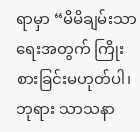ရာမှာ “မိမိချမ်းသာရေးအတွက် ကြိုးစားခြင်းမဟုတ်ပါ၊ ဘုရား သာသနာ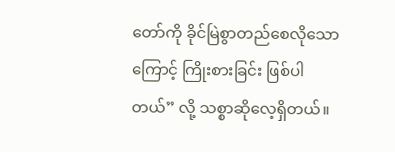တော်ကို ခိုင်မြဲစွာတည်စေလိုသောကြောင့် ကြိုးစားခြင်း ဖြစ်ပါတယ်” လို့ သစ္စာဆိုလေ့ရှိတယ်။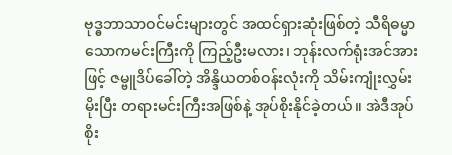ဗုဒ္ဓဘာသာဝင်မင်းများတွင် အထင်ရှားဆုံးဖြစ်တဲ့ သီရိဓမ္မာ သောကမင်းကြီးကို ကြည့်ဦးမလား၊ ဘုန်းလက်ရုံးအင်အားဖြင့် ဇမ္ဗူဒိပ်ခေါ်တဲ့ အိန္ဒိယတစ်ဝန်းလုံးကို သိမ်းကျုံးလွှမ်းမိုးပြီး တရားမင်းကြီးအဖြစ်နဲ့ အုပ်စိုးနိုင်ခဲ့တယ်။ အဲဒီအုပ်စိုး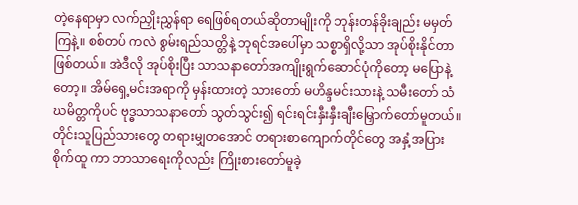တဲ့နေရာမှာ လက်ညှိုးညွှန်ရာ ရေဖြစ်ရတယ်ဆိုတာမျိုးကို ဘုန်းတန်ခိုးချည်း မမှတ်ကြနဲ့။ စစ်တပ် ကလဲ စွမ်းရည်သတ္တိနဲ့ ဘုရင်အပေါ်မှာ သစ္စာရှိလို့သာ အုပ်စိုးနိုင်တာ ဖြစ်တယ်။ အဲဒီလို အုပ်စိုးပြီး သာသနာတော်အကျိုးရွက်ဆောင်ပုံကိုတော့ မပြောနဲ့တော့။ အိမ်ရှေ့မင်းအရာကို မှန်းထားတဲ့ သားတော် မဟိန္ဒမင်းသားနဲ့ သမီးတော် သံဃမိတ္တကိုပင် ဗုဒ္ဓသာသနာတော် သွတ်သွင်း၍ ရင်းရင်းနှီးနှီးချီးမြှောက်တော်မူတယ်။ တိုင်းသူပြည်သားတွေ တရားမျှတအောင် တရားစာကျောက်တိုင်တွေ အနှံ့အပြားစိုက်ထူ ကာ ဘာသာရေးကိုလည်း ကြိုးစားတော်မူခဲ့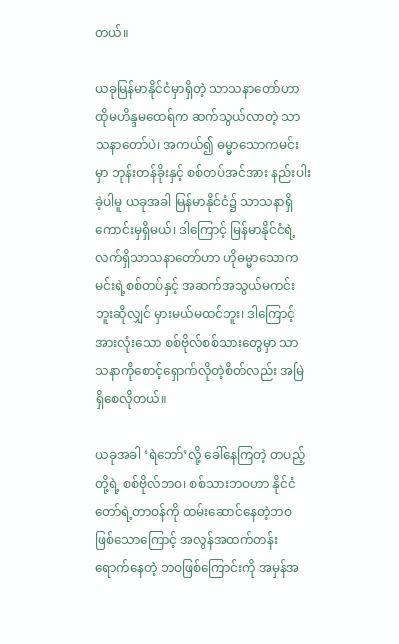တယ်။

ယခုမြန်မာနိုင်ငံမှာရှိတဲ့ သာသနာတော်ဟာ ထိုမဟိန္ဒမထေရ်က ဆက်သွယ်လာတဲ့ သာသနာတော်ပဲ၊ အကယ်၍ ဓမ္မာသောကမင်းမှာ ဘုန်းတန်ခိုးနှင့် စစ်တပ်အင်အား နည်းပါးခဲ့ပါမူ ယခုအခါ မြန်မာနိုင်ငံ၌ သာသနာရှိကောင်းမှရှိမယ်၊ ဒါကြောင့် မြန်မာနိုင်ငံရဲ့ လက်ရှိသာသနာတော်ဟာ ဟိုဓမ္မာသောကမင်းရဲ့စစ်တပ်နှင့် အဆက်အသွယ်မကင်းဘူးဆိုလျှင် မှားမယ်မထင်ဘူး၊ ဒါကြောင့် အားလုံးသော စစ်ဗိုလ်စစ်သားတွေမှာ သာသနာကိုစောင့်ရှောက်လိုတဲ့စိတ်လည်း အမြဲရှိစေလိုတယ်။

ယခုအခါ ‘ရဲဘော်’လို့ ခေါ်နေကြတဲ့ တပည့်တို့ရဲ့ စစ်ဗိုလ်ဘဝ၊ စစ်သားဘဝဟာ နိုင်ငံတော်ရဲ့တာဝန်ကို ထမ်းဆောင်နေတဲ့ဘဝ ဖြစ်သောကြောင့် အလွန်အထက်တန်းရောက်နေတဲ့ ဘဝဖြစ်ကြောင်းကို အမှန်အ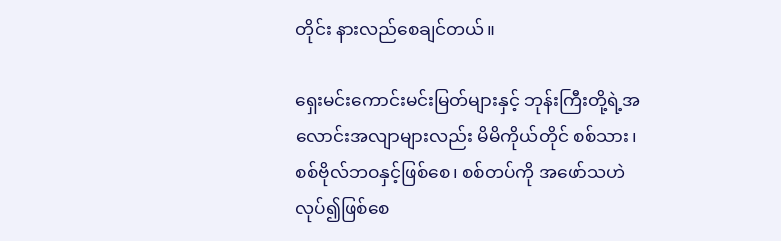တိုင်း နားလည်စေချင်တယ်။

ရှေးမင်းကောင်းမင်းမြတ်များနှင့် ဘုန်းကြီးတို့ရဲ့အလောင်းအလျာများလည်း မိမိကိုယ်တိုင် စစ်သား၊ စစ်ဗိုလ်ဘဝနှင့်ဖြစ်စေ၊ စစ်တပ်ကို အဖော်သဟဲလုပ်၍ဖြစ်စေ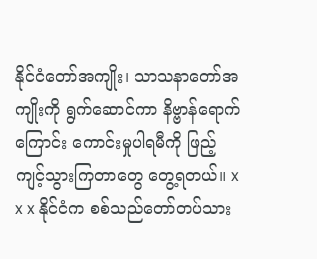နိုင်ငံတော်အကျိုး၊ သာသနာတော်အကျိုးကို ရွက်ဆောင်ကာ နိဗ္ဗာန်ရောက်ကြောင်း ကောင်းမှုပါရမီကို ဖြည့်ကျင့်သွားကြတာတွေ တွေ့ရတယ်။ x x x နိုင်ငံက စစ်သည်တော်တပ်သား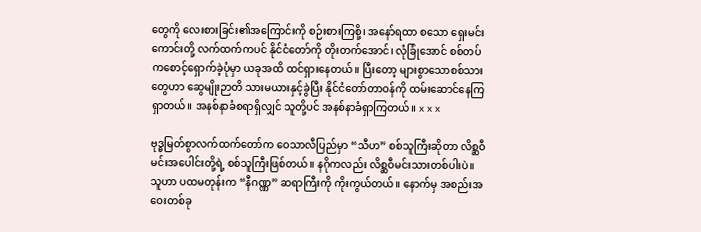တွေကို လေးစားခြင်း၏အကြောင်းကို စဉ်းစားကြစို့၊ အနော်ရထာ စသော ရှေးမင်းကောင်းတို့ လက်ထက်ကပင် နိုင်ငံတော်ကို တိုးတက်အောင်၊ လုံခြုံအောင် စစ်တပ်ကစောင့်ရှောက်ခဲ့ပုံမှာ ယခုအထိ ထင်ရှားနေတယ်။ ပြီးတော့ များစွာသောစစ်သားတွေဟာ ဆွေမျိုးဉာတိ သားမယားနှင့်ခွဲပြီး နိုင်ငံတော်တာဝန်ကို ထမ်းဆောင်နေကြရှာတယ်။ အနစ်နာခံစရာရှိလျှင် သူတို့ပင် အနစ်နာခံရှာကြတယ်။ x x x

ဗုဒ္ဓမြတ်စွာလက်ထက်တော်က ဝေသာလီပြည်မှာ “သီဟ” စစ်သူကြီးဆိုတာ လိစ္ဆဝီမင်းအပေါင်းတို့ရဲ့ စစ်သူကြီးဖြစ်တယ်။ နဂိုကလည်း လိစ္ဆဝီမင်းသားတစ်ပါးပဲ။ သူဟာ ပထမတုန်းက “နီဂဏ္ဏ” ဆရာကြီးကို ကိုးကွယ်တယ်။ နောက်မှ အစည်းအဝေးတစ်ခု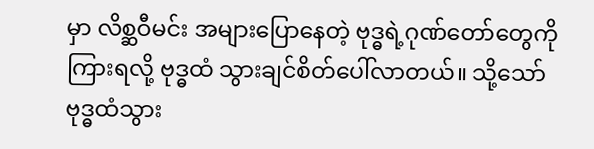မှာ လိစ္ဆဝီမင်း အများပြောနေတဲ့ ဗုဒ္ဓရဲ့ဂုဏ်တော်တွေကိုကြားရလို့ ဗုဒ္ဓထံ သွားချင်စိတ်ပေါ်လာတယ်။ သို့သော် ဗုဒ္ဓထံသွား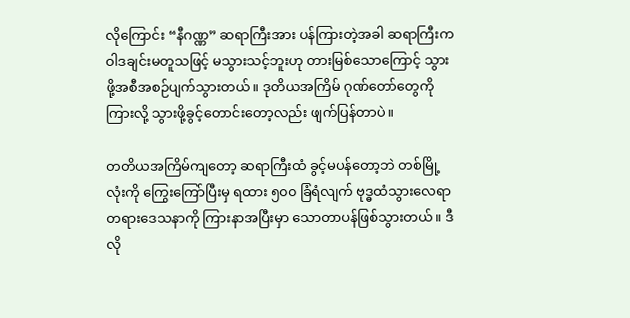လိုကြောင်း “နီဂဏ္ဏ” ဆရာကြီးအား ပန်ကြားတဲ့အခါ ဆရာကြီးက ဝါဒချင်းမတူသဖြင့် မသွားသင့်ဘူးဟု တားမြစ်သောကြောင့် သွားဖို့အစီအစဉ်ပျက်သွားတယ်။ ဒုတိယအကြိမ် ဂုဏ်တော်တွေကိုကြားလို့ သွားဖို့ခွင့်တောင်းတော့လည်း ဖျက်ပြန်တာပဲ။

တတိယအကြိမ်ကျတော့ ဆရာကြီးထံ ခွင့်မပန်တော့ဘဲ တစ်မြို့ လုံးကို ကြွေးကြော်ပြီးမှ ရထား ၅၀၀ ခြံရံလျက် ဗုဒ္ဓထံသွားလေရာ တရားဒေသနာကို ကြားနာအပြီးမှာ သောတာပန်ဖြစ်သွားတယ်။ ဒီလို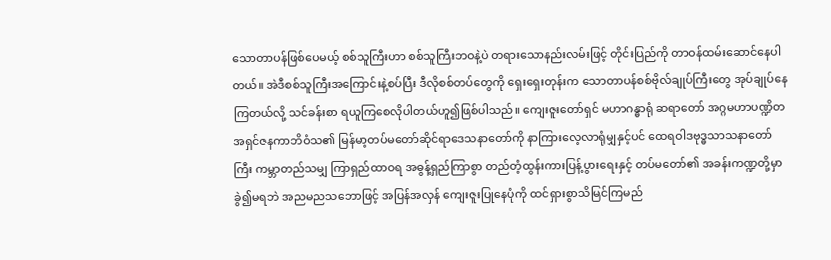သောတာပန်ဖြစ်ပေမယ့် စစ်သူကြီးဟာ စစ်သူကြီးဘဝနဲ့ပဲ တရားသောနည်းလမ်းဖြင့် တိုင်းပြည်ကို တာဝန်ထမ်းဆောင်နေပါတယ်။ အဲဒီစစ်သူကြီးအကြောင်းနဲ့စပ်ပြီး ဒီလိုစစ်တပ်တွေကို ရှေးရှေးတုန်းက သောတာပန်စစ်ဗိုလ်ချုပ်ကြီးတွေ အုပ်ချုပ်နေကြတယ်လို့ သင်ခန်းစာ ရယူကြစေလိုပါတယ်ဟူ၍ဖြစ်ပါသည်။ ကျေးဇူးတော်ရှင် မဟာဂန္ဓာရုံ ဆရာတော် အဂ္ဂမဟာပဏ္ဍိတ အရှင်ဇနကာဘိဝံသ၏ မြန်မာ့တပ်မတော်ဆိုင်ရာဒေသနာတော်ကို နာကြားလေ့လာရုံမျှနှင့်ပင် ထေရဝါဒဗုဒ္ဓသာသနာတော်ကြီး ကမ္ဘာတည်သမျှ ကြာရှည်ထာဝရ အဓွန့်ရှည်ကြာစွာ တည်တံ့ထွန်းကားပြန့်ပွားရေးနှင့် တပ်မတော်၏ အခန်းကဏ္ဍတို့မှာ ခွဲ၍မရဘဲ အညမညသဘောဖြင့် အပြန်အလှန် ကျေးဇူးပြုနေပုံကို ထင်ရှားစွာသိမြင်ကြမည်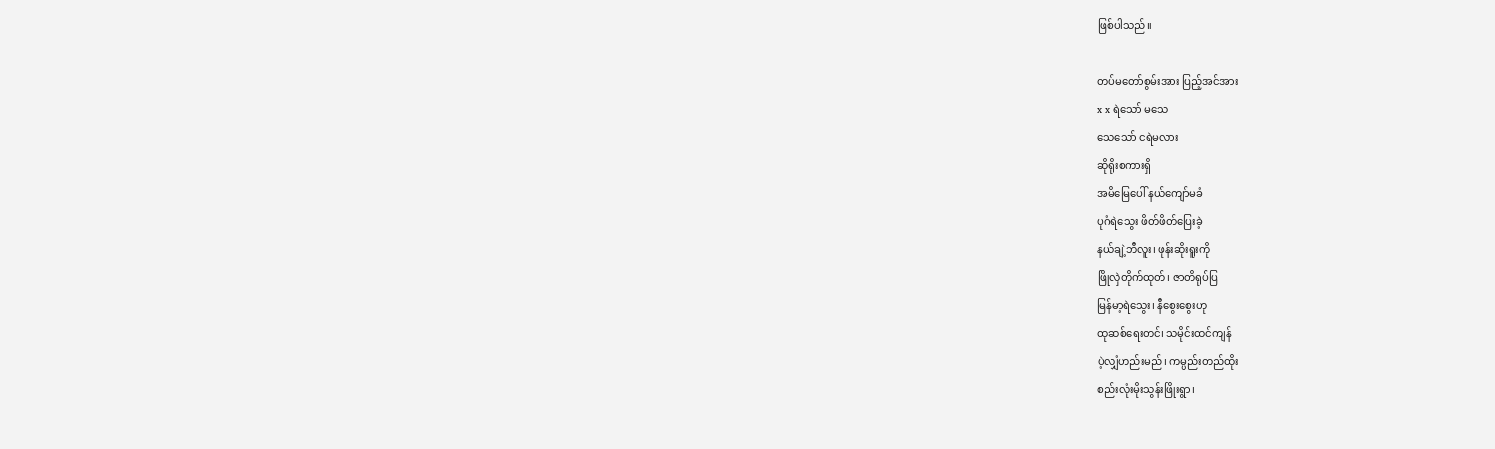ဖြစ်ပါသည်။

တပ်မတော်စွမ်းအား ပြည့်အင်အား
x x ရဲသော် မသေ
သေသော် ငရဲမလား
ဆိုရိုးစကားရှိ
အမိမြေပေါ် နယ်ကျော်မခံ
ပုဂံရဲသွေး ဖိတ်ဖိတ်ပြေးခဲ့
နယ်ချဲ့ဘီလူး၊ ဖုန်းဆိုးရူးကို
ဖြိုလှဲတိုက်ထုတ်၊ ဇာတိရုပ်ပြ
မြန်မာ့ရဲသွေး၊ နီစွေးစွေးဟု
ထုဆစ်ရေးတင်၊ သမိုင်းထင်ကျန်
ပဲ့လျှံဟည်းမည်၊ ကမ္ပည်းတည်ထိုး
စည်းလုံးမိုးသွန်းဖြိုးရွာ၊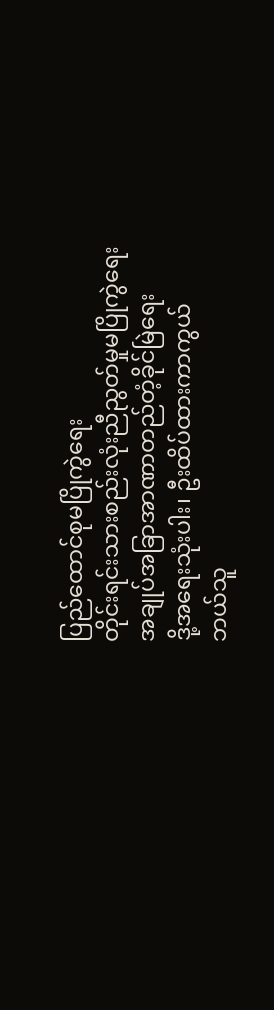ပြည်ထောင်စုမပြိုကွဲရေး
တိုင်းရင်းသားစည်းလုံးညီညွတ်မှုမပြိုကွဲရေး
အချုပ်အခြာအာဏာတည်တံ့ခိုင်မြဲရေး
ဒို့အရေးသုံးပါး၊ ဦးထိပ်ထားကာကွယ်
ဘယ်သူ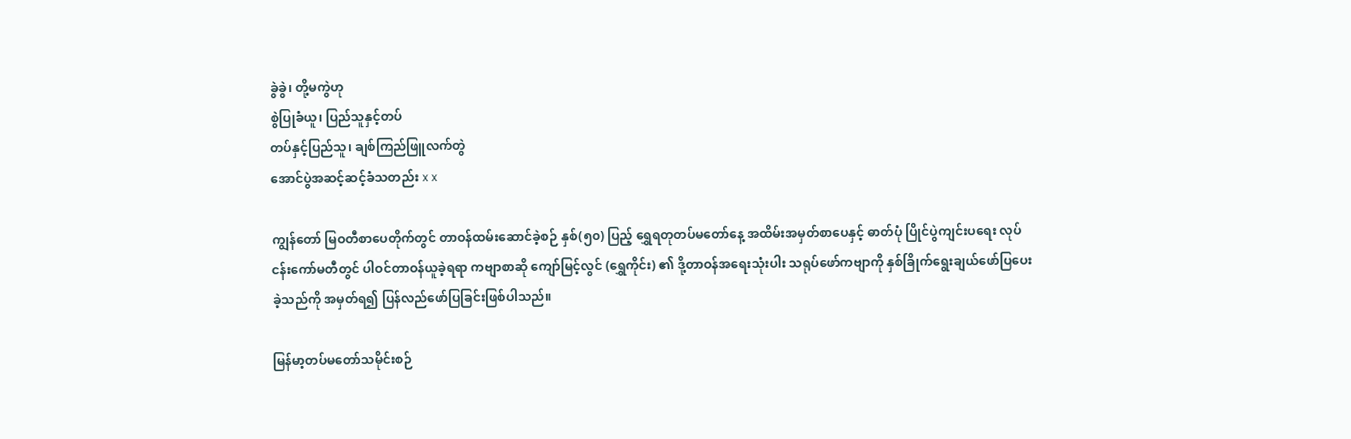ခွဲခွဲ၊ တို့မကွဲဟု
စွဲပြုခံယူ၊ ပြည်သူနှင့်တပ်
တပ်နှင့်ပြည်သူ၊ ချစ်ကြည်ဖြူလက်တွဲ
အောင်ပွဲအဆင့်ဆင့်ခံသတည်း x x

ကျွန်တော် မြဝတီစာပေတိုက်တွင် တာဝန်ထမ်းဆောင်ခဲ့စဉ် နှစ်(၅၀) ပြည့် ရွှေရတုတပ်မတော်နေ့ အထိမ်းအမှတ်စာပေနှင့် ဓာတ်ပုံ ပြိုင်ပွဲကျင်းပရေး လုပ်ငန်းကော်မတီတွင် ပါဝင်တာဝန်ယူခဲ့ရရာ ကဗျာစာဆို ကျော်မြင့်လွင် (ရွှေကိုင်း) ၏ ဒို့တာဝန်အရေးသုံးပါး သရုပ်ဖော်ကဗျာကို နှစ်ခြိုက်ရွေးချယ်ဖော်ပြပေးခဲ့သည်ကို အမှတ်ရ၍ ပြန်လည်ဖော်ပြခြင်းဖြစ်ပါသည်။

မြန်မာ့တပ်မတော်သမိုင်းစဉ်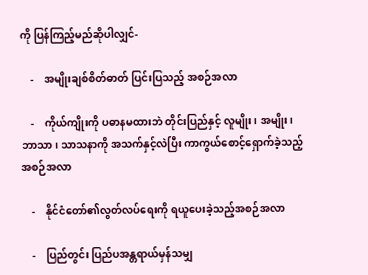ကို ပြန်ကြည့်မည်ဆိုပါလျှင်-

    -    အမျိုးချစ်စိတ်ဓာတ် ပြင်းပြသည့် အစဉ်အလာ

    -    ကိုယ်ကျိုးကို ပဓာနမထားဘဲ တိုင်းပြည်နှင့် လူမျိုး၊ အမျိုး၊ ဘာသာ၊ သာသနာကို အသက်နှင့်လဲပြီး ကာကွယ်စောင့်ရှောက်ခဲ့သည့်အစဉ်အလာ

    -    နိုင်ငံတော်၏လွတ်လပ်ရေးကို ရယူပေးခဲ့သည့်အစဉ်အလာ

    -    ပြည်တွင်း ပြည်ပအန္တရာယ်မှန်သမျှ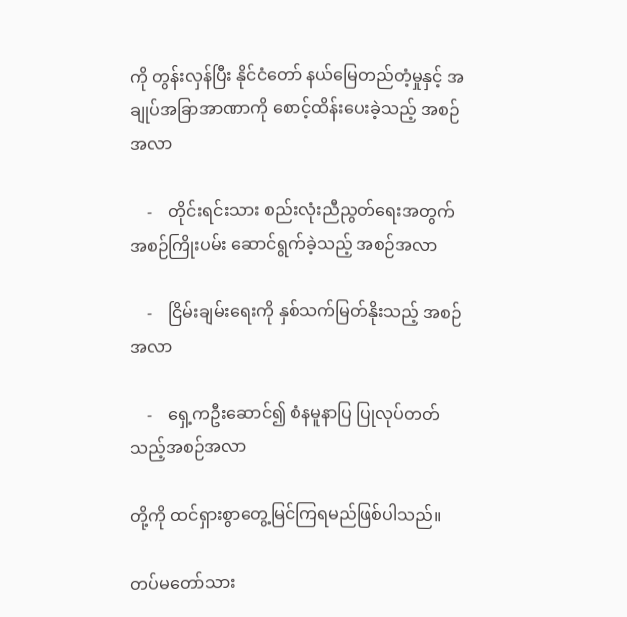ကို တွန်းလှန်ပြီး နိုင်ငံတော် နယ်မြေတည်တံ့မှုနှင့် အချုပ်အခြာအာဏာကို စောင့်ထိန်းပေးခဲ့သည့် အစဉ်အလာ

    -    တိုင်းရင်းသား စည်းလုံးညီညွတ်ရေးအတွက် အစဉ်ကြိုးပမ်း ဆောင်ရွက်ခဲ့သည့် အစဉ်အလာ

    -    ငြိမ်းချမ်းရေးကို နှစ်သက်မြတ်နိုးသည့် အစဉ်အလာ

    -    ရှေ့ကဦးဆောင်၍ စံနမူနာပြ ပြုလုပ်တတ်သည့်အစဉ်အလာ

တို့ကို ထင်ရှားစွာတွေ့မြင်ကြရမည်ဖြစ်ပါသည်။

တပ်မတော်သား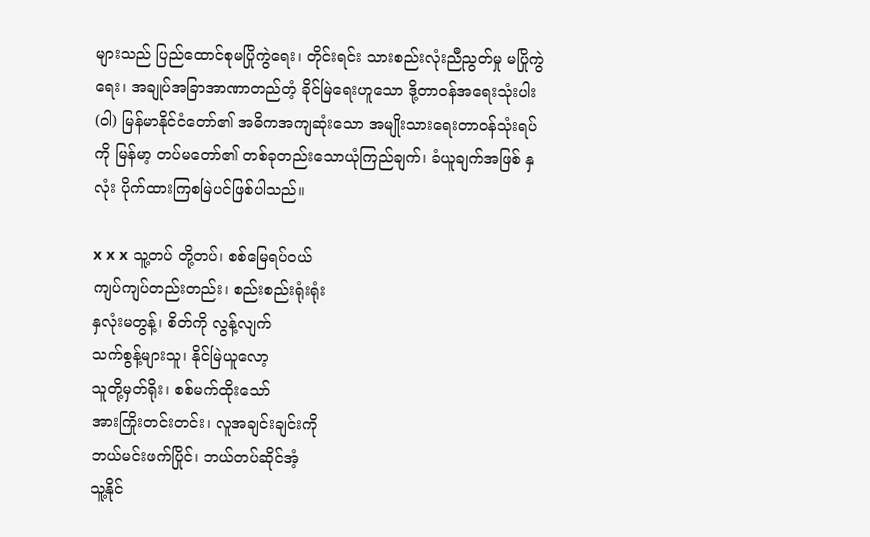များသည် ပြည်ထောင်စုမပြိုကွဲရေး၊ တိုင်းရင်း သားစည်းလုံးညီညွတ်မှု မပြိုကွဲရေး၊ အချုပ်အခြာအာဏာတည်တံ့ ခိုင်မြဲရေးဟူသော ဒို့တာဝန်အရေးသုံးပါး (ဝါ) မြန်မာနိုင်ငံတော်၏ အဓိကအကျဆုံးသော အမျိုးသားရေးတာဝန်သုံးရပ်ကို မြန်မာ့ တပ်မတော်၏ တစ်ခုတည်းသောယုံကြည်ချက်၊ ခံယူချက်အဖြစ် နှလုံး ပိုက်ထားကြစမြဲပင်ဖြစ်ပါသည်။

x x x သူ့တပ် တို့တပ်၊ စစ်မြေရပ်ဝယ်
ကျပ်ကျပ်တည်းတည်း၊ စည်းစည်းရုံးရုံး
နှလုံးမတွန့်၊ စိတ်ကို လွန့်လျက်
သက်စွန့်များသူ၊ နိုင်မြဲယူလော့
သူတို့မှတ်ရိုး၊ စစ်မက်ထိုးသော်
အားကြိုးတင်းတင်း၊ လူအချင်းချင်းကို
ဘယ်မင်းဖက်ပြိုင်၊ ဘယ်တပ်ဆိုင်အံ့
သူ့နိုင်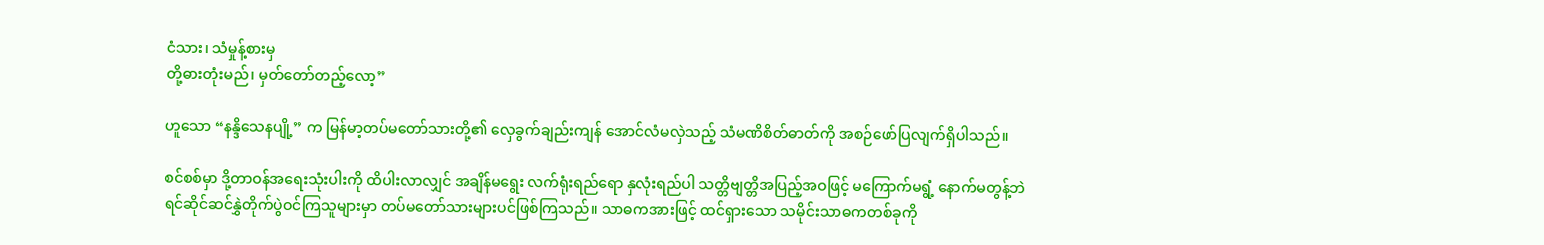ငံသား၊ သံမှုန့်စားမှ
တို့ဓားတုံးမည်၊ မှတ်တော်တည့်လော့”

ဟူသော “နန္ဒိသေနပျို့” က မြန်မာ့တပ်မတော်သားတို့၏ လှေခွက်ချည်းကျန် အောင်လံမလှဲသည့် သံမဏိစိတ်ဓာတ်ကို အစဉ်ဖော်ပြလျက်ရှိပါသည်။

စင်စစ်မှာ ဒို့တာဝန်အရေးသုံးပါးကို ထိပါးလာလျှင် အချိန်မရွေး လက်ရုံးရည်ရော နှလုံးရည်ပါ သတ္တိဗျတ္တိအပြည့်အဝဖြင့် မကြောက်မရွံ့ နောက်မတွန့်ဘဲ ရင်ဆိုင်ဆင်နွှဲတိုက်ပွဲဝင်ကြသူများမှာ တပ်မတော်သားများပင်ဖြစ်ကြသည်။ သာဓကအားဖြင့် ထင်ရှားသော သမိုင်းသာဓကတစ်ခုကို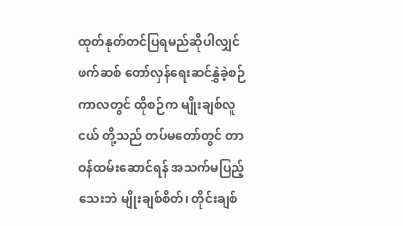ထုတ်နုတ်တင်ပြရမည်ဆိုပါလျှင် ဖက်ဆစ် တော်လှန်ရေးဆင်နွှဲခဲ့စဉ်ကာလတွင် ထိုစဉ်က မျိုးချစ်လူငယ် တို့သည် တပ်မတော်တွင် တာဝန်ထမ်းဆောင်ရန် အသက်မပြည့် သေးဘဲ မျိုးချစ်စိတ်၊ တိုင်းချစ်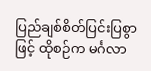ပြည်ချစ်စိတ်ပြင်းပြစွာဖြင့် ထိုစဉ်က မင်္ဂလာ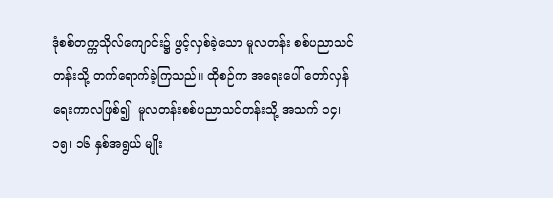ဒုံစစ်တက္ကသိုလ်ကျောင်း၌ ဖွင့်လှစ်ခဲ့သော မူလတန်း စစ်ပညာသင်တန်းသို့ တက်ရောက်ခဲ့ကြသည်။ ထိုစဉ်က အရေးပေါ် တော်လှန်ရေးကာလဖြစ်၍  မူလတန်းစစ်ပညာသင်တန်းသို့ အသက် ၁၄၊ ၁၅၊ ၁၆ နှစ်အရွယ် မျိုး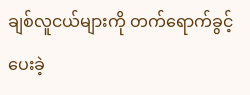ချစ်လူငယ်များကို တက်ရောက်ခွင့်ပေးခဲ့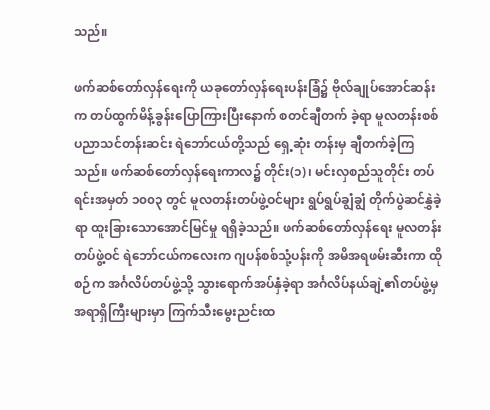သည်။

ဖက်ဆစ်တော်လှန်ရေးကို ယခုတော်လှန်ရေးပန်းခြံ၌ ဗိုလ်ချုပ်အောင်ဆန်းက တပ်ထွက်မိန့်ခွန်းပြောကြားပြီးနောက် စတင်ချီတက် ခဲ့ရာ မူလတန်းစစ်ပညာသင်တန်းဆင်း ရဲဘော်ငယ်တို့သည် ရှေ့ဆုံး တန်းမှ ချီတက်ခဲ့ကြသည်။ ဖက်ဆစ်တော်လှန်ရေးကာလ၌ တိုင်း(၁)၊ မင်းလှစည်သူတိုင်း တပ်ရင်းအမှတ် ၁၀၀၃ တွင် မူလတန်းတပ်ဖွဲ့ဝင်များ ရွပ်ရွပ်ချွံချွံ တိုက်ပွဲဆင်နွှဲခဲ့ရာ ထူးခြားသောအောင်မြင်မှု ရရှိခဲ့သည်။ ဖက်ဆစ်တော်လှန်ရေး မူလတန်းတပ်ဖွဲ့ဝင် ရဲဘော်ငယ်ကလေးက ဂျပန်စစ်သုံ့ပန်းကို အမိအရဖမ်းဆီးကာ ထိုစဉ်က အင်္ဂလိပ်တပ်ဖွဲ့သို့ သွားရောက်အပ်နှံခဲ့ရာ အင်္ဂလိပ်နယ်ချဲ့၏တပ်ဖွဲ့မှ အရာရှိကြီးများမှာ ကြက်သီးမွေးညင်းထ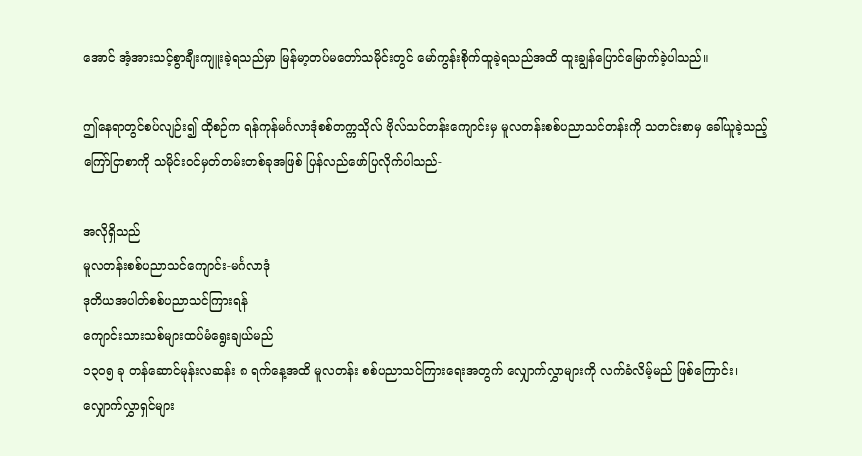အောင် အံ့အားသင့်စွာချီးကျူးခဲ့ရသည်မှာ မြန်မာ့တပ်မတော်သမိုင်းတွင် မော်ကွန်းစိုက်ထူခဲ့ရသည်အထိ ထူးချွန်ပြောင်မြောက်ခဲ့ပါသည်။

ဤနေရာတွင်စပ်လျဉ်း၍ ထိုစဉ်က ရန်ကုန်မင်္ဂလာဒုံစစ်တက္ကသိုလ် ဗိုလ်သင်တန်းကျောင်းမှ မူလတန်းစစ်ပညာသင်တန်းကို သတင်းစာမှ ခေါ်ယူခဲ့သည့် ကြော်ငြာစာကို သမိုင်းဝင်မှတ်တမ်းတစ်ခုအဖြစ် ပြန်လည်ဖော်ပြလိုက်ပါသည်-

အလိုရှိသည်
မူလတန်းစစ်ပညာသင်ကျောင်း-မင်္ဂလာဒုံ
ဒုတိယအပါတ်စစ်ပညာသင်ကြားရန်
ကျောင်းသားသစ်များထပ်မံရွေးချယ်မည်
၁၃၀၅ ခု တန်ဆောင်မုန်းလဆန်း ၈ ရက်နေ့အထိ မူလတန်း စစ်ပညာသင်ကြားရေးအတွက် လျှောက်လွှာများကို လက်ခံလိမ့်မည် ဖြစ်ကြောင်း၊ လျှောက်လွှာရှင်များ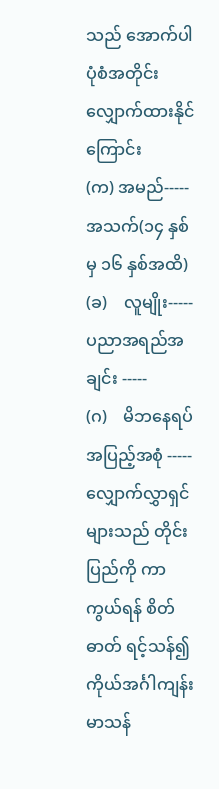သည် အောက်ပါပုံစံအတိုင်း လျှောက်ထားနိုင်ကြောင်း
(က) အမည်----- အသက်(၁၄ နှစ်မှ ၁၆ နှစ်အထိ)
(ခ)    လူမျိုး----- ပညာအရည်အချင်း -----
(ဂ)    မိဘနေရပ်အပြည့်အစုံ -----
လျှောက်လွှာရှင်များသည် တိုင်းပြည်ကို ကာကွယ်ရန် စိတ်ဓာတ် ရင့်သန်၍ ကိုယ်အင်္ဂါကျန်းမာသန်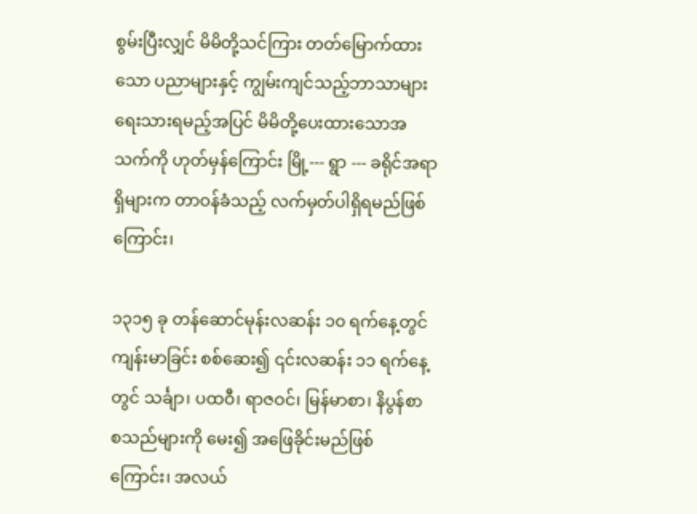စွမ်းပြီးလျှင် မိမိတို့သင်ကြား တတ်မြောက်ထားသော ပညာများနှင့် ကျွမ်းကျင်သည့်ဘာသာများ ရေးသားရမည့်အပြင် မိမိတို့ပေးထားသောအသက်ကို ဟုတ်မှန်ကြောင်း မြို့--- ရွာ --- ခရိုင်အရာရှိများက တာဝန်ခံသည့် လက်မှတ်ပါရှိရမည်ဖြစ်ကြောင်း၊

၁၃၁၅ ခု တန်ဆောင်မုန်းလဆန်း ၁၀ ရက်နေ့တွင် ကျန်းမာခြင်း စစ်ဆေး၍ ၎င်းလဆန်း ၁၁ ရက်နေ့တွင် သင်္ချာ၊ ပထဝီ၊ ရာဇဝင်၊ မြန်မာစာ၊ နိပွန်စာ စသည်များကို မေး၍ အဖြေခိုင်းမည်ဖြစ်ကြောင်း၊ အလယ်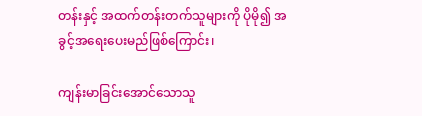တန်းနှင့် အထက်တန်းတက်သူများကို ပိုမို၍ အခွင့်အရေးပေးမည်ဖြစ်ကြောင်း၊

ကျန်းမာခြင်းအောင်သောသူ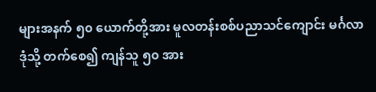များအနက် ၅၀ ယောက်တို့အား မူလတန်းစစ်ပညာသင်ကျောင်း မင်္ဂလာဒုံသို့ တက်စေ၍ ကျန်သူ ၅၀ အား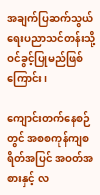အချက်ပြဆက်သွယ်ရေးပညာသင်တန်းသို့ ဝင်ခွင့်ပြုမည်ဖြစ်ကြောင်း၊

ကျောင်းတက်နေစဉ်တွင် အစစကုန်ကျစရိတ်အပြင် အဝတ်အစားနှင့် လ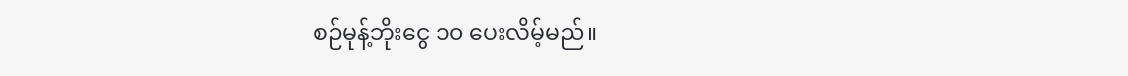စဉ်မုန့်ဘိုးငွေ ၁၀ ပေးလိမ့်မည်။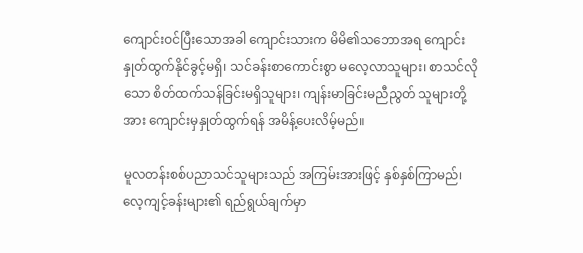ကျောင်းဝင်ပြီးသောအခါ ကျောင်းသားက မိမိ၏သဘောအရ ကျောင်းနှုတ်ထွက်နိုင်ခွင့်မရှိ၊ သင်ခန်းစာကောင်းစွာ မလေ့လာသူများ၊ စာသင်လိုသော စိတ်ထက်သန်ခြင်းမရှိသူများ၊ ကျန်းမာခြင်းမညီညွတ် သူများတို့အား ကျောင်းမှနှုတ်ထွက်ရန် အမိန့်ပေးလိမ့်မည်။

မူလတန်းစစ်ပညာသင်သူများသည် အကြမ်းအားဖြင့် နှစ်နှစ်ကြာမည်၊ လေ့ကျင့်ခန်းများ၏ ရည်ရွယ်ချက်မှာ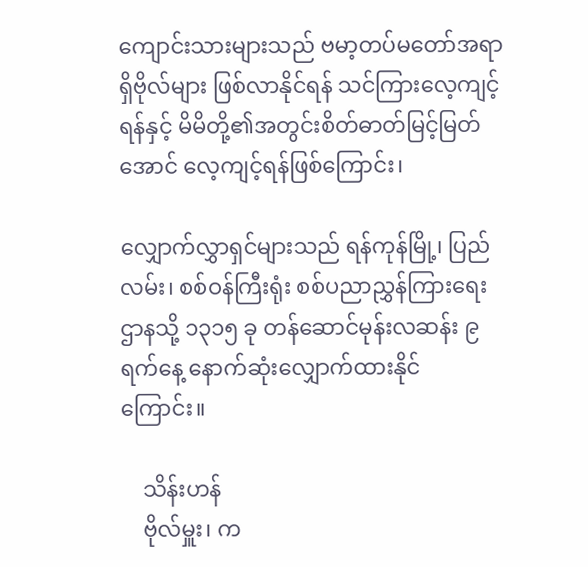ကျောင်းသားများသည် ဗမာ့တပ်မတော်အရာရှိဗိုလ်များ ဖြစ်လာနိုင်ရန် သင်ကြားလေ့ကျင့်ရန်နှင့် မိမိတို့၏အတွင်းစိတ်ဓာတ်မြင့်မြတ်အောင် လေ့ကျင့်ရန်ဖြစ်ကြောင်း၊

လျှောက်လွှာရှင်များသည် ရန်ကုန်မြို့၊ ပြည်လမ်း၊ စစ်ဝန်ကြီးရုံး စစ်ပညာညွှန်ကြားရေးဌာနသို့ ၁၃၁၅ ခု တန်ဆောင်မုန်းလဆန်း ၉ ရက်နေ့ နောက်ဆုံးလျှောက်ထားနိုင်ကြောင်း။

    သိန်းဟန်
    ဗိုလ်မှူး၊ က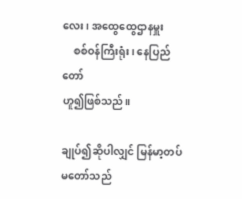လေး၊ အထွေထွေဌာနမှူး
    စစ်ဝန်ကြီးရုံး၊ နေပြည်တော်
ဟူ၍ဖြစ်သည်။

ချုပ်၍ဆိုပါလျှင် မြန်မာ့တပ်မတော်သည်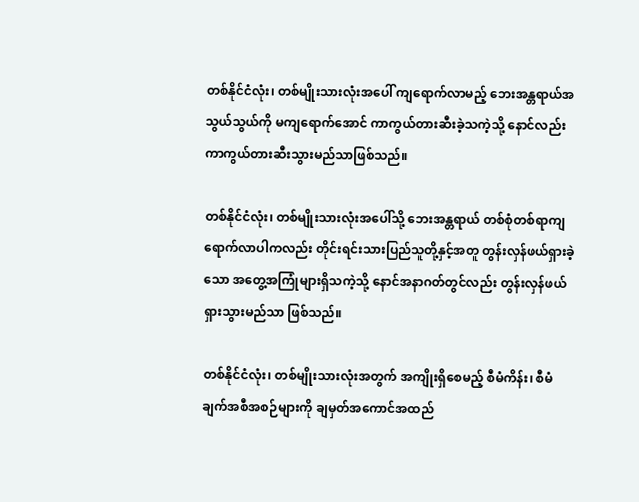တစ်နိုင်ငံလုံး၊ တစ်မျိုးသားလုံးအပေါ် ကျရောက်လာမည့် ဘေးအန္တရာယ်အသွယ်သွယ်ကို မကျရောက်အောင် ကာကွယ်တားဆီးခဲ့သကဲ့သို့ နောင်လည်း ကာကွယ်တားဆီးသွားမည်သာဖြစ်သည်။

တစ်နိုင်ငံလုံး၊ တစ်မျိုးသားလုံးအပေါ်သို့ ဘေးအန္တရာယ် တစ်စုံတစ်ရာကျရောက်လာပါကလည်း တိုင်းရင်းသားပြည်သူတို့နှင့်အတူ တွန်းလှန်ဖယ်ရှားခဲ့သော အတွေ့အကြုံများရှိသကဲ့သို့ နောင်အနာဂတ်တွင်လည်း တွန်းလှန်ဖယ်ရှားသွားမည်သာ ဖြစ်သည်။

တစ်နိုင်ငံလုံး၊ တစ်မျိုးသားလုံးအတွက် အကျိုးရှိစေမည့် စီမံကိန်း၊ စီမံချက်အစီအစဉ်များကို ချမှတ်အကောင်အထည်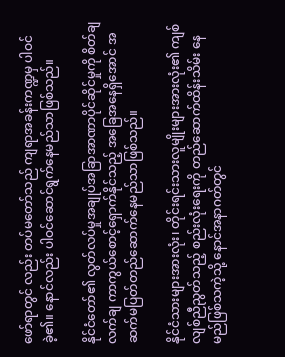ဖော်ရာတွင် လည်း တပ်မတော်သည် ကျရာအခန်းကဏ္ဍမှ ပါဝင်ခဲ့၏။ နောင်လည်း ပါဝင်ဆောင်ရွက်နေမည်သာဖြစ်သည်။

နိုင်ငံတော်၏ လွတ်လပ်မှုအချုပ်အခြာအာဏာပိုင်ဆိုင်မှုကို စိတ်ချလက်ချ ကာကွယ်စောင့်ရှောက်နိုင်သည့် အခြေအနေရှိအောင် အဆက်မပြတ်တည်ဆောက်နေမည်သာဖြစ်သည်။

နိုင်ငံသားများအားလုံး၊ တိုင်းရင်းသားလူမျိုးများအားလုံး၏ ကျစ်လျစ်ညီညွတ်သည့် စည်းလုံးရေးကို တည်ဆောက်ထိန်းသိမ်း နေမည်ဖြစ်သကဲ့သို့ နောင်အနာဂတ်တွင်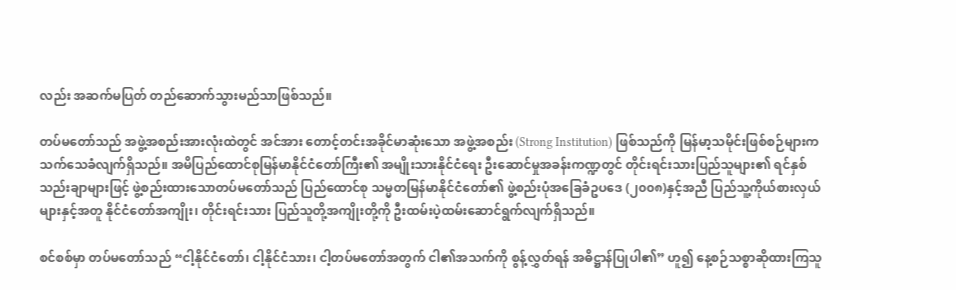လည်း အဆက်မပြတ် တည်ဆောက်သွားမည်သာဖြစ်သည်။

တပ်မတော်သည် အဖွဲ့အစည်းအားလုံးထဲတွင် အင်အား တောင့်တင်းအခိုင်မာဆုံးသော အဖွဲ့အစည်း (Strong Institution) ဖြစ်သည်ကို မြန်မာ့သမိုင်းဖြစ်စဉ်များက သက်သေခံလျက်ရှိသည်။ အမိပြည်ထောင်စုမြန်မာနိုင်ငံတော်ကြီး၏ အမျိုးသားနိုင်ငံရေး ဦးဆောင်မှုအခန်းကဏ္ဍတွင် တိုင်းရင်းသားပြည်သူများ၏ ရင်နှစ် သည်းချာများဖြင့် ဖွဲ့စည်းထားသောတပ်မတော်သည် ပြည်ထောင်စု သမ္မတမြန်မာနိုင်ငံတော်၏ ဖွဲ့စည်းပုံအခြေခံဥပဒေ (၂၀၀၈)နှင့်အညီ ပြည်သူ့ကိုယ်စားလှယ်များနှင့်အတူ နိုင်ငံတော်အကျိုး၊ တိုင်းရင်းသား ပြည်သူတို့အကျိုးတို့ကို ဦးထမ်းပဲ့ထမ်းဆောင်ရွက်လျက်ရှိသည်။

စင်စစ်မှာ တပ်မတော်သည် “ငါ့နိုင်ငံတော်၊ ငါ့နိုင်ငံသား၊ ငါ့တပ်မတော်အတွက် ငါ၏အသက်ကို စွန့်လွှတ်ရန် အဓိဋ္ဌာန်ပြုပါ၏” ဟူ၍ နေ့စဉ်သစ္စာဆိုထားကြသူ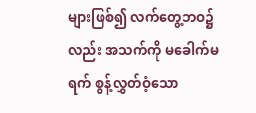များဖြစ်၍ လက်တွေ့ဘဝ၌လည်း အသက်ကို မခေါက်မရက် စွန့်လွှတ်ဝံ့သော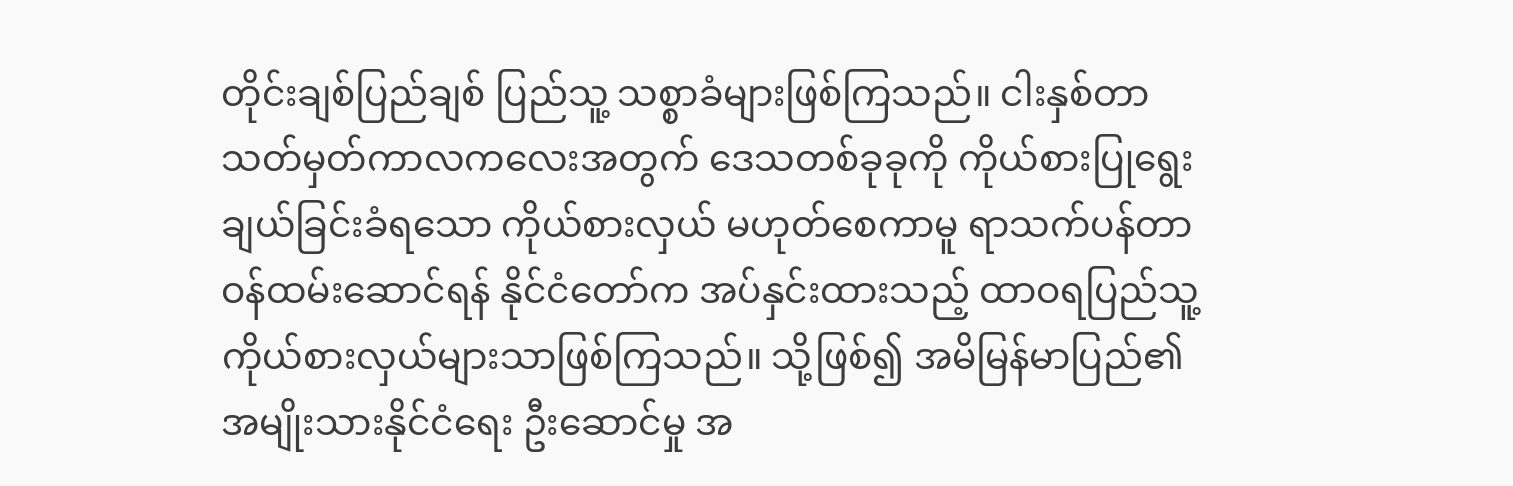တိုင်းချစ်ပြည်ချစ် ပြည်သူ့ သစ္စာခံများဖြစ်ကြသည်။ ငါးနှစ်တာ သတ်မှတ်ကာလကလေးအတွက် ဒေသတစ်ခုခုကို ကိုယ်စားပြုရွေးချယ်ခြင်းခံရသော ကိုယ်စားလှယ် မဟုတ်စေကာမူ ရာသက်ပန်တာဝန်ထမ်းဆောင်ရန် နိုင်ငံတော်က အပ်နှင်းထားသည့် ထာဝရပြည်သူ့ ကိုယ်စားလှယ်များသာဖြစ်ကြသည်။ သို့ဖြစ်၍ အမိမြန်မာပြည်၏ အမျိုးသားနိုင်ငံရေး ဦးဆောင်မှု အ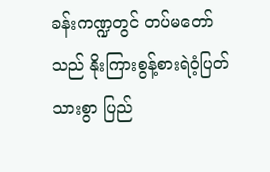ခန်းကဏ္ဍတွင် တပ်မတော်သည် နိုးကြားစွန့်စားရဲဝံ့ပြတ်သားစွာ ပြည်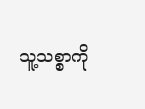သူ့သစ္စာကို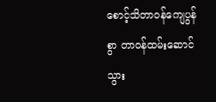စောင့်သိတာဝန်ကျေပွန်စွာ တာဝန်ထမ်းဆောင် သွား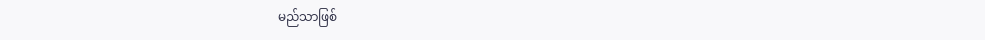မည်သာဖြစ်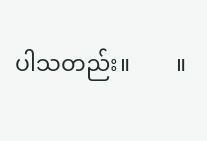ပါသတည်း။        ။